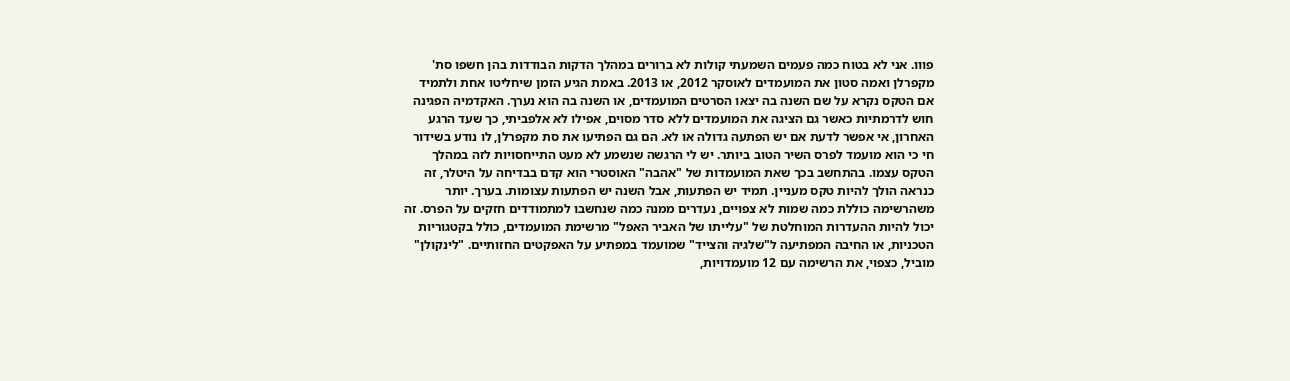פווו. אני לא בטוח כמה פעמים השמעתי קולות לא ברורים במהלך הדקות הבודדות בהן חשפו סת' מקפרלן ואמה סטון את המועמדים לאוסקר 2012, או 2013. באמת הגיע הזמן שיחליטו אחת ולתמיד אם הטקס נקרא על שם השנה בה יצאו הסרטים המועמדים, או השנה בה הוא נערך. האקדמיה הפגינה חוש לדרמתיות כאשר גם הציגה את המועמדים ללא סדר מסוים, אפילו לא אלפביתי, כך שעד הרגע האחרון, אי אפשר לדעת אם יש הפתעה גדולה או לא. הם גם הפתיעו את סת מקפרלן, לו נודע בשידור חי כי הוא מועמד לפרס השיר הטוב ביותר. יש לי הרגשה שנשמע לא מעט התייחסויות לזה במהלך הטקס עצמו. בהתחשב בכך שאת המועמדות של "אהבה" האוסטרי הוא קדם בבדיחה על היטלר, זה כנראה הולך להיות טקס מעניין. תמיד יש הפתעות, אבל השנה יש הפתעות עצומות. בערך. יותר משהרשימה כוללת כמה שמות לא צפויים, נעדרים ממנה כמה שנחשבו למתמודדים חזקים על הפרס. זה יכול להיות ההעדרות המוחלטת של "עלייתו של האביר האפל" מרשימת המועמדים, כולל בקטגוריות הטכניות, או החיבה המפתיעה ל"שלגיה והצייד" שמועמד במפתיע על האפקטים החזותיים. "לינקולן" מוביל, כצפוי, את הרשימה עם 12 מועמדויות,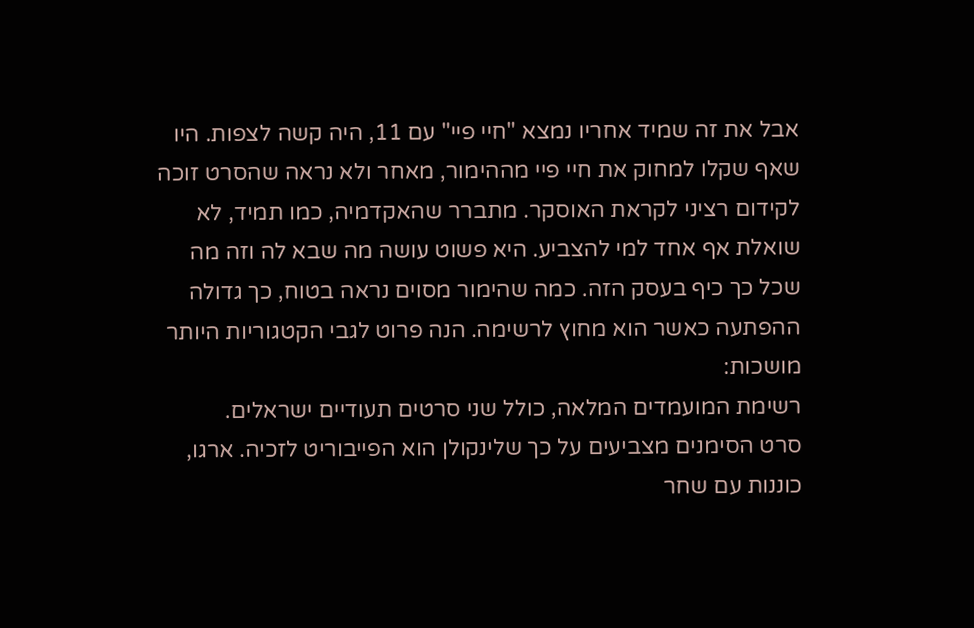אבל את זה שמיד אחריו נמצא "חיי פיי" עם 11, היה קשה לצפות. היו שאף שקלו למחוק את חיי פיי מההימור, מאחר ולא נראה שהסרט זוכה לקידום רציני לקראת האוסקר. מתברר שהאקדמיה, כמו תמיד, לא שואלת אף אחד למי להצביע. היא פשוט עושה מה שבא לה וזה מה שכל כך כיף בעסק הזה. כמה שהימור מסוים נראה בטוח, כך גדולה ההפתעה כאשר הוא מחוץ לרשימה. הנה פרוט לגבי הקטגוריות היותר מושכות:
רשימת המועמדים המלאה, כולל שני סרטים תעודיים ישראלים.
סרט הסימנים מצביעים על כך שלינקולן הוא הפייבוריט לזכיה. ארגו, כוננות עם שחר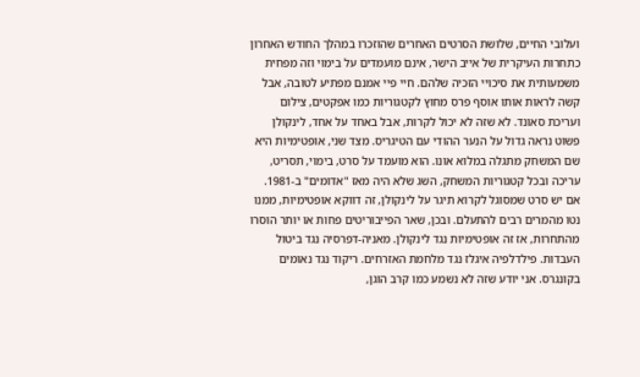ועלובי החיים, שלושת הסרטים האחרים שהוזכרו במהלך החודש האחרון כתחרות העיקרית של אייב הישר, אינם מועמדים על בימוי וזה מפחית משמעותית את סיכויי הזכיה שלהם. חיי פיי אמנם מפתיע לטובה, אבל קשה לראות אותו אוסף פרס מחוץ לקטגוריות כמו אפקטים, צילום ועריכת סאונד. לא שזה לא יכול לקרות, אבל באחד על אחד, לינקולן פשוט נראה גדול על הנער ההודי עם הטיגריס. מצד שני, אופטימיות היא שם המשחק מתגלה במלוא אונו. הוא מועמד על סרט, בימוי, תסריט, עריכה ובכל קטגוריות המשחק, השג שלא היה מאז "אדומים" ב-1981. אם יש סרט שמסוגל לקרוא תיגר על לינקולן, זה דווקא אופטימיות, ממנו נטו מהמרים רבים להתעלם. ובכן, שאר הפייבוריטים פחות או יותר הוסרו מהתחרות, אז זה אופטימיות נגד לינקולן. מאניה-דפרסיה נגד ביטול העבדות. פילדלפיה איגלז נגד מלחמת האזרחים. ריקוד נגד נאומים בקונגרס. אני יודע שזה לא נשמע כמו קרב הוגן,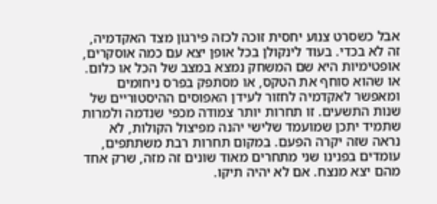אבל כשסרט צנוע יחסית זוכה לכזה פירגון מצד האקדמיה, זה לא בכדי. בעוד לינקולן בכל אופן יצא עם כמה אוסקרים, אופטימיות היא שם המשחק נמצא במצב של הכל או כלום. או שהוא סוחף את הטקס, או מסתפק בפרס ניחומים ומאפשר לאקדמיה לחזור לעידן האפוסים ההיסטוריים של שנות התשעים. זו תחרות יותר צמודה מכפי שנדמה ולמרות שתמיד יתכן שמועמד שלישי יהנה מפיצול הקולות, לא נראה שזה יקרה הפעם. במקום תחרות רבת משתתפים, עומדים בפנינו שני מתחרים מאוד שונים זה מזה, שרק אחד מהם יצא מנצח. אם לא יהיה תיקו.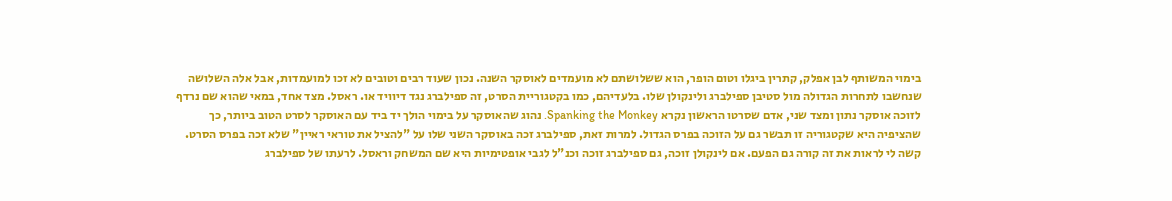בימוי המשותף לבן אפלק, קתרין ביגלו וטום הופר, הוא ששלושתם לא מועמדים לאוסקר השנה. נכון שעוד רבים וטובים לא זכו למועמדות, אבל אלה השלושה שנחשבו לתחרות הגדולה מול סטיבן ספילברג ולינקולן שלו. בלעדיהם, כמו בקטגוריית הסרט, זה ספילברג נגד דיוויד או. ראסל. מצד אחד, במאי שהוא שם נרדף לזוכה אוסקר נתון ומצד שני, אדם שסרטו הראשון נקרא Spanking the Monkey. נהוג שהאוסקר על בימוי הולך יד ביד עם האוסקר לסרט הטוב ביותר, כך שהציפיה היא שקטגוריה זו תבשר גם על הזוכה בפרס הגדול. למרות זאת, ספילברג זכה באוסקר השני שלו על "להציל את טוראי ראיין" שלא זכה בפרס הסרט. קשה לי לראות את זה קורה גם הפעם. אם לינקולן זוכה, גם ספילברג זוכה וכנ"ל לגבי אופטימיות היא שם המשחק וראסל. לרעתו של ספילברג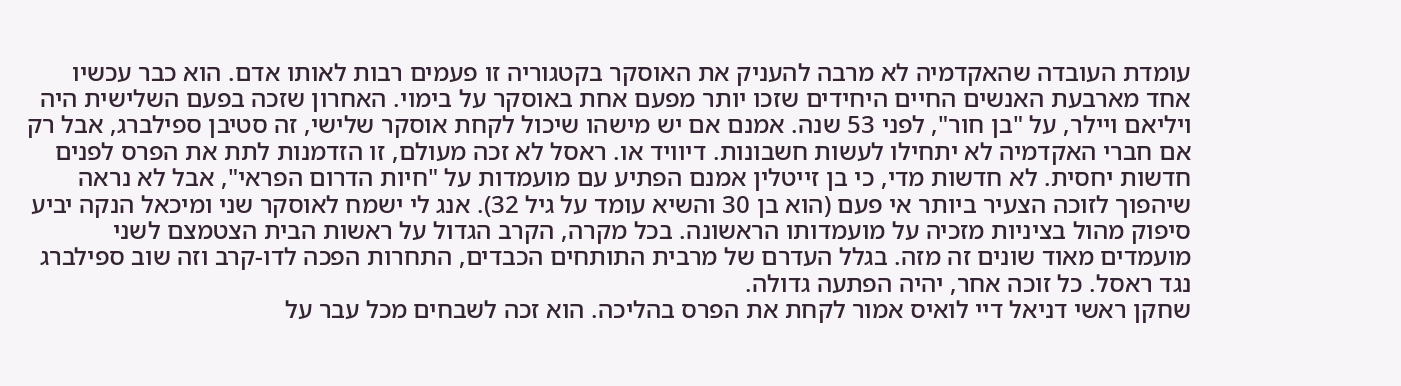עומדת העובדה שהאקדמיה לא מרבה להעניק את האוסקר בקטגוריה זו פעמים רבות לאותו אדם. הוא כבר עכשיו אחד מארבעת האנשים החיים היחידים שזכו יותר מפעם אחת באוסקר על בימוי. האחרון שזכה בפעם השלישית היה ויליאם ויילר, על "בן חור", לפני 53 שנה. אמנם אם יש מישהו שיכול לקחת אוסקר שלישי, זה סטיבן ספילברג, אבל רק אם חברי האקדמיה לא יתחילו לעשות חשבונות. דיוויד או. ראסל לא זכה מעולם, זו הזדמנות לתת את הפרס לפנים חדשות יחסית. לא חדשות מדי, כי בן זייטלין אמנם הפתיע עם מועמדות על "חיות הדרום הפראי", אבל לא נראה שיהפוך לזוכה הצעיר ביותר אי פעם (הוא בן 30 והשיא עומד על גיל 32). אנג לי ישמח לאוסקר שני ומיכאל הנקה יביע סיפוק מהול בציניות מזכיה על מועמדותו הראשונה. בכל מקרה, הקרב הגדול על ראשות הבית הצטמצם לשני מועמדים מאוד שונים זה מזה. בגלל העדרם של מרבית התותחים הכבדים, התחרות הפכה לדו-קרב וזה שוב ספילברג נגד ראסל. כל זוכה אחר, יהיה הפתעה גדולה.
שחקן ראשי דניאל דיי לואיס אמור לקחת את הפרס בהליכה. הוא זכה לשבחים מכל עבר על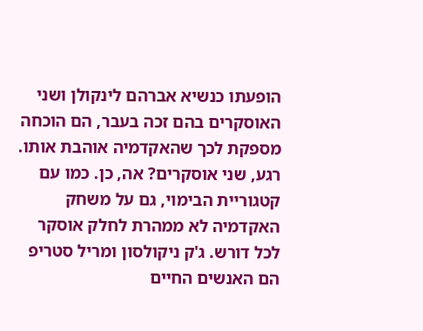הופעתו כנשיא אברהם לינקולן ושני האוסקרים בהם זכה בעבר, הם הוכחה מספקת לכך שהאקדמיה אוהבת אותו. רגע, שני אוסקרים? אה, כן. כמו עם קטגוריית הבימוי, גם על משחק האקדמיה לא ממהרת לחלק אוסקר לכל דורש. ג'ק ניקולסון ומריל סטריפ הם האנשים החיים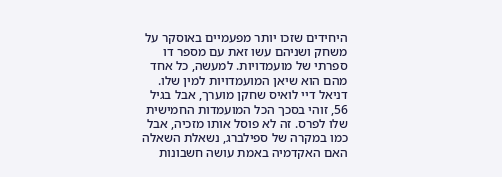היחידים שזכו יותר מפעמיים באוסקר על משחק ושניהם עשו זאת עם מספר דו ספרתי של מועמדויות. למעשה, כל אחד מהם הוא שיאן המועמדויות למין שלו. דניאל דיי לואיס שחקן מוערך, אבל בגיל 56, זוהי בסכך הכל המועמדות החמישית שלו לפרס. זה לא פוסל אותו מזכיה, אבל כמו במקרה של ספילברג, נשאלת השאלה האם האקדמיה באמת עושה חשבונות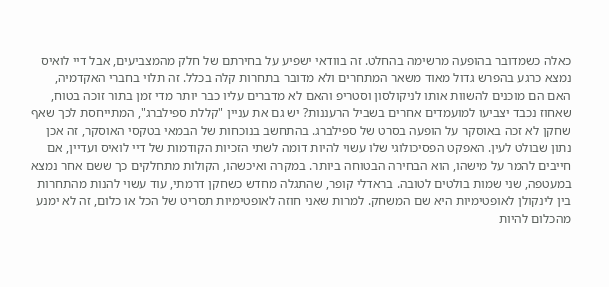כאלה כשמדובר בהופעה מרשימה בהחלט. זה בוודאי ישפיע על בחירתם של חלק מהמצביעים, אבל דיי לואיס נמצא כרגע בהפרש גדול מאוד משאר המתחרים ולא מדובר בתחרות קלה בכלל. זה תלוי בחברי האקדמיה, האם הם מוכנים להשוות אותו לניקולסון וסטריפ והאם לא מדברים עליו כבר יותר מדי זמן בתור זוכה בטוח, שאחוז נכבד יצביעו למועמדים אחרים בשביל הרעננות? יש גם את עניין "קללת ספילברג", המתייחסת לכך שאף שחקן לא זכה באוסקר על הופעה בסרט של ספילברג. בהתחשב בנוכחות של הבמאי בטקסי האוסקר, זה אכן נתון שבולט לעין. האפקט הפסיכולוגי שלו עשוי להיות דומה לשתי הזכיות הקודמות של דיי לואיס ועדיין, אם חייבים להמר על מישהו, הוא הבחירה הבטוחה ביותר. במקרה ואיכשהו, הקולות מתחלקים כך ששם אחר נמצא במעטפה, שני שמות בולטים לטובה. בראדלי קופר, שהתגלה מחדש כשחקן דרמתי, עוד עשוי להנות מהתחרות בין לינקולן לאופטימיות היא שם המשחק. למרות שאני חוזה לאופטימיות תסריט של הכל או כלום, זה לא ימנע מהכלום להיות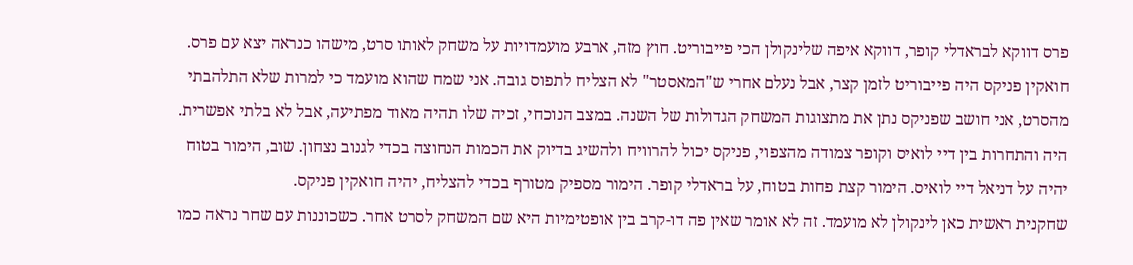פרס דווקא לבראדלי קופר, דווקא איפה שלינקולן הכי פייבוריט. חוץ מזה, ארבע מועמדויות על משחק לאותו סרט, מישהו כנראה יצא עם פרס. חואקין פניקס היה פייבוריט לזמן קצר, אבל נעלם אחרי ש"המאסטר" לא הצליח לתפוס גובה. אני שמח שהוא מועמד כי למרות שלא התלהבתי מהסרט, אני חושב שפניקס נתן את מתצוגות המשחק הגדולות של השנה. במצב הנוכחי, זכיה שלו תהיה מאוד מפתיעה, אבל לא בלתי אפשרית. היה והתחרות בין דיי לואיס וקופר צמודה מהצפוי, פניקס יכול להרוויח ולהשיג בדיוק את הכמות הנחוצה בכדי לגנוב נצחון. שוב, הימור בטוח יהיה על דניאל דיי לואיס. הימור קצת פחות בטוח, על בראדלי קופר. הימור מספיק מטורף בכדי להצליח, יהיה חואקין פניקס.
שחקנית ראשית כאן לינקולן לא מועמד. זה לא אומר שאין פה דו-קרב בין אופטימיות היא שם המשחק לסרט אחר. כשכוננות עם שחר נראה כמו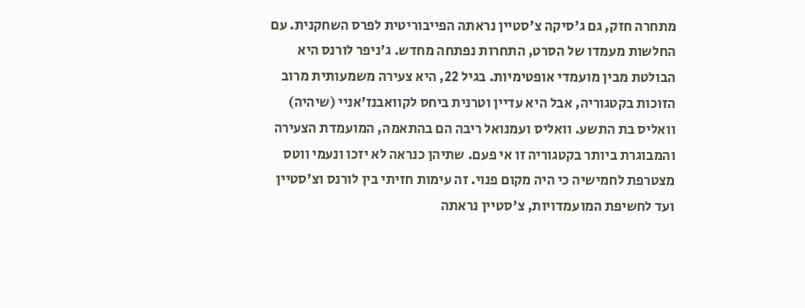מתחרה חזק, גם ג'סיקה צ'סטיין נראתה הפייבוריטית לפרס השחקנית. עם החלשות מעמדו של הסרט, התחרות נפתחה מחדש. ג'ניפר לורנס היא הבולטת מבין מועמדי אופטימיות. בגיל 22, היא צעירה משמעותית מרוב הזוכות בקטגוריה, אבל היא עדיין וטרנית ביחס לקוואבנז'אניי (שיהיה) וואליס בת התשע. וואליס ועמנואל ריבה הם בהתאמה, המועמדת הצעירה והמבוגרת ביותר בקטגוריה זו אי פעם. שתיהן כנראה לא יזכו ונעמי ווטס מצטרפת לחמישיה כי היה מקום פנוי. זה עימות חזיתי בין לורנס וצ'סטיין ועד לחשיפת המועמדויות, צ'סטיין נראתה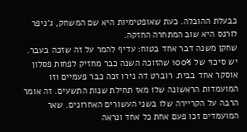כבעלת ההובלה. כעת שאופטימיות היא שם המשחק, ג'ניפר לורנס היא שוב המתחרה החזקה.
שחקן משנה דבר אחד בטוח: עדיף להמר על זה שזכה בעבר. יש סיכוי של 100% שהזוכה השנה כבר מחזיק לפחות פסלון אוסקר אחד בבית. רוברט דה נירו זכה כבר פעמיים וזו המועמדות הראשונה שלו מאז תחילת שנות התשעים. זה אומר הרבה על הקריירה שלו בשני העשורים האחרונים. שאר המועמדים זכו פעם אחת כל אחד ונראה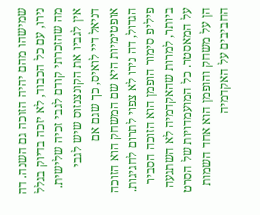שמישהו מהם יהיה הזוכה גם השנה. דה נירו, עם כל הכבוד, לא יזכה בדיוק בגלל מה שהזכרתי קודם לגבי זכיה שלישית. אין לגביו את הקונצנזוס שיש לגבי דניאל דיי לואיס, כך שגם אם אופטימיות היא שם המשחק הוא הזוכה הגדול, דה נירו לא צפוי לתרום לחגיגות. פיליפ סימור הופמן הוא הזוכה הסביר ביותר, למרות שהאקדמיה לא השתגעה על המאסטר. כל המועמדויות של הסרט הן על משחק והופמן הוא אחד השמות החביבים על האקדמיה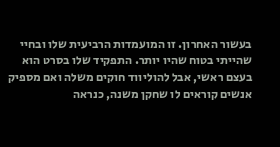בעשור האחרון. זו המועמדות הרביעית שלו ובחיי שהייתי בטוח שהיו יותר. התפקיד שלו בסרט הוא בעצם ראשי, אבל להוליווד חוקים משלה ואם מספיק אנשים קוראים לו שחקן משנה, כנראה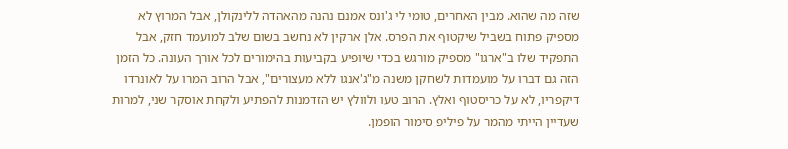שזה מה שהוא. מבין האחרים, טומי לי ג'ונס אמנם נהנה מהאהדה ללינקולן, אבל המרוץ לא מספיק פתוח בשביל שיקטוף את הפרס. אלן ארקין לא נחשב בשום שלב למועמד חזק, אבל התפקיד שלו ב"ארגו" מספיק מורגש בכדי שיופיע בקביעות בהימורים לכל אורך העונה. כל הזמן הזה גם דברו על מועמדות לשחקן משנה מ"ג'אנגו ללא מעצורים", אבל הרוב המרו על לאונרדו דיקפריו, לא על כריסטוף ואלץ. הרוב טעו ולוולץ יש הזדמנות להפתיע ולקחת אוסקר שני, למרות שעדיין הייתי מהמר על פיליפ סימור הופמן.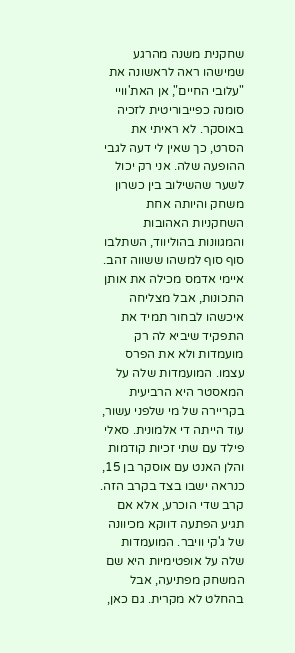שחקנית משנה מהרגע שמישהו ראה לראשונה את "עלובי החיים", אן האת'וויי סומנה כפייבוריטית לזכיה באוסקר. לא ראיתי את הסרט, כך שאין לי דעה לגבי ההופעה שלה. אני רק יכול לשער שהשילוב בין כשרון משחק והיותה אחת השחקניות האהובות והמגוונות בהוליווד, השתלבו סוף סוף למשהו ששווה זהב. איימי אדמס מכילה את אותן התכונות, אבל מצליחה איכשהו לבחור תמיד את התפקיד שיביא לה רק מועמדות ולא את הפרס עצמו. המועמדות שלה על המאסטר היא הרביעית בקריירה של מי שלפני עשור, עוד הייתה די אלמונית. סאלי פילד עם שתי זכיות קודמות והלן האנט עם אוסקר בן 15, כנראה ישבו בצד בקרב הזה. קרב שדי הוכרע, אלא אם תגיע הפתעה דווקא מכיוונה של ג'קי וויבר. המועמדות שלה על אופטימיות היא שם המשחק מפתיעה, אבל בהחלט לא מקרית. גם כאן,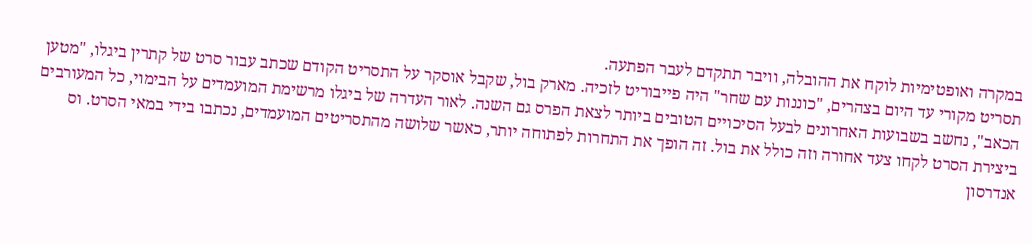במקרה ואופטימיות לוקח את ההובלה, וויבר תתקדם לעבר הפתעה.
תסריט מקורי עד היום בצהרים, "כוננות עם שחר" היה פייבוריט לזכיה. מארק בול, שקבל אוסקר על התסריט הקודם שכתב עבור סרט של קתרין ביגלו, "מטען הכאב", נחשב בשבועות האחרונים לבעל הסיכויים הטובים ביותר לצאת הפרס גם השנה. לאור העדרה של ביגלו מרשימת המועמדים על הבימוי, כל המעורבים ביצירת הסרט לקחו צעד אחורה וזה כולל את בול. זה הופך את התחרות לפתוחה יותר, כאשר שלושה מהתסריטים המועמדים, נכתבו בידי במאי הסרט. וס אנדרסון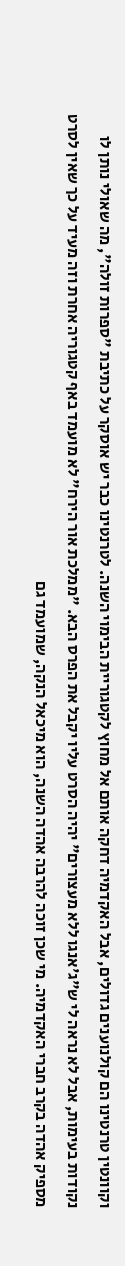וקוונטין טרנטינו הם קולנוענים גדולים, אבל האקדמיה דחקה אותם אל מחוץ לקטגוריית הבימוי השנה. לטרנטינו כבר יש אוסקר על כתיבת "ספרות זולה", מה שאולי נותן לו נקודות בעימות, אבל לא נראה לי ש"ג'אנגו ללא מעצורים" יהיה הסרט עליו יקבל את הפרס הבא. "ממלכת אור הירח" לא מועמד באף קטגוריה אחרת וזה מעיד על כך שאין לסרט מספיק אהדה בקרב חברי האקדמיה. מי שכן זוכה להרבה אהדה השנה, הוא מיכאל הנקה, שמועמד גם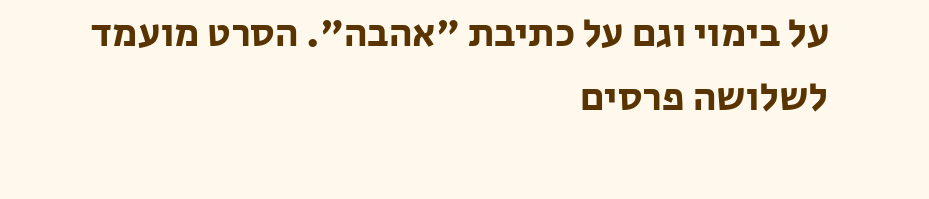על בימוי וגם על כתיבת "אהבה". הסרט מועמד לשלושה פרסים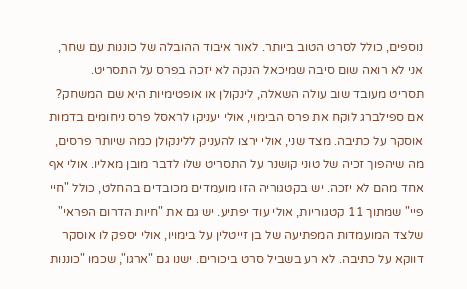נוספים, כולל לסרט הטוב ביותר. לאור איבוד ההובלה של כוננות עם שחר, אני לא רואה שום סיבה שמיכאל הנקה לא יזכה בפרס על התסריט.
תסריט מעובד שוב עולה השאלה, לינקולן או אופטימיות היא שם המשחק? אם ספילברג לוקח את פרס הבימוי, אולי יעניקו לראסל פרס ניחומים בדמות אוסקר על כתיבה. מצד שני, אולי ירצו להעניק ללינקולן כמה שיותר פרסים, מה שיהפוך זכיה של טוני קושנר על התסריט שלו לדבר מובן מאליו. אולי אף אחד מהם לא יזכה. יש בקטגוריה הזו מועמדים מכובדים בהחלט, כולל "חיי פיי" שמתוך 11 קטגוריות, אולי עוד יפתיע. יש גם את "חיות הדרום הפראי" שלצד המועמדות המפתיעה של בן זייטלין על בימויו, אולי יספק לו אוסקר דווקא על כתיבה. לא רע בשביל סרט ביכורים. ישנו גם "ארגו", שכמו "כוננות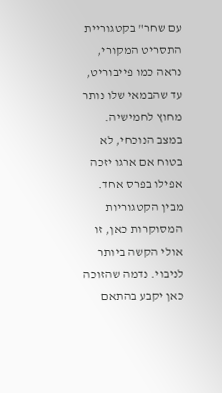עם שחר" בקטגוריית התסריט המקורי, נראה כמו פייבוריט, עד שהבמאי שלו נותר מחוץ לחמישיה. במצב הנוכחי, לא בטוח אם ארגו יזכה אפילו בפרס אחד. מבין הקטגוריות המסוקרות כאן, זו אולי הקשה ביותר לניבוי. נדמה שהזוכה כאן יקבע בהתאם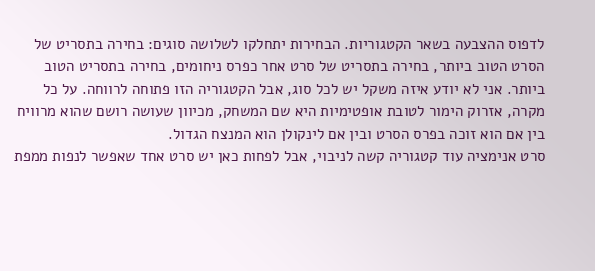לדפוס ההצבעה בשאר הקטגוריות. הבחירות יתחלקו לשלושה סוגים: בחירה בתסריט של הסרט הטוב ביותר, בחירה בתסריט של סרט אחר כפרס ניחומים, בחירה בתסריט הטוב ביותר. אני לא יודע איזה משקל יש לכל סוג, אבל הקטגוריה הזו פתוחה לרווחה. על כל מקרה, אזרוק הימור לטובת אופטימיות היא שם המשחק, מכיוון שעושה רושם שהוא מרוויח בין אם הוא זוכה בפרס הסרט ובין אם לינקולן הוא המנצח הגדול.
סרט אנימציה עוד קטגוריה קשה לניבוי, אבל לפחות כאן יש סרט אחד שאפשר לנפות ממפת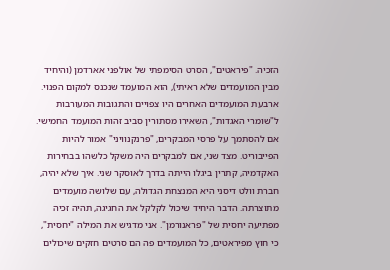הזכיה. "פיראטים", הסרט הסימפתי של אולפני אארדמן (והיחיד מבין המועמדים שלא ראיתי), הוא המועמד שנכנס למקום הפנוי. ארבעת המועמדים האחרים היו צפויים והתגובות המעורבות ל"שומרי האגדות", השאירו מסתורין סביב זהות המועמד החמישי. אם להסתמך על פרסי המבקרים, "פרנקנוויני" אמור להיות הפייבוריט. מצד שני, אם למבקרים היה משקל כלשהו בבחירות האקדמיה, קתרין ביגלו הייתה בדרך לאוסקר שני. איך שלא יהיה, חברת וולט דיסני היא המנצחת הגדולה, עם שלושה מועמדים מתוצרתה. הדבר היחיד שיכול לקלקל את החגיגה, תהיה זכיה מפתיעה יחסית של "פראנורמן". אני מדגיש את המילה "יחסית", כי חוץ מפיראטים, כל המועמדים פה הם סרטים חזקים שיכולים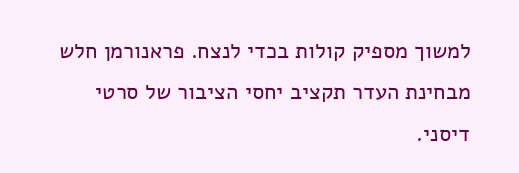למשוך מספיק קולות בכדי לנצח. פראנורמן חלש מבחינת העדר תקציב יחסי הציבור של סרטי דיסני.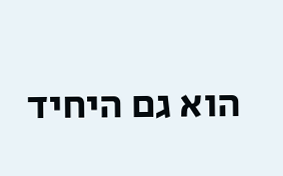הוא גם היחיד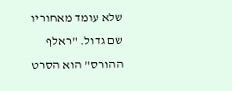שלא עומד מאחוריו שם גדול. "ראלף ההורס" הוא הסרט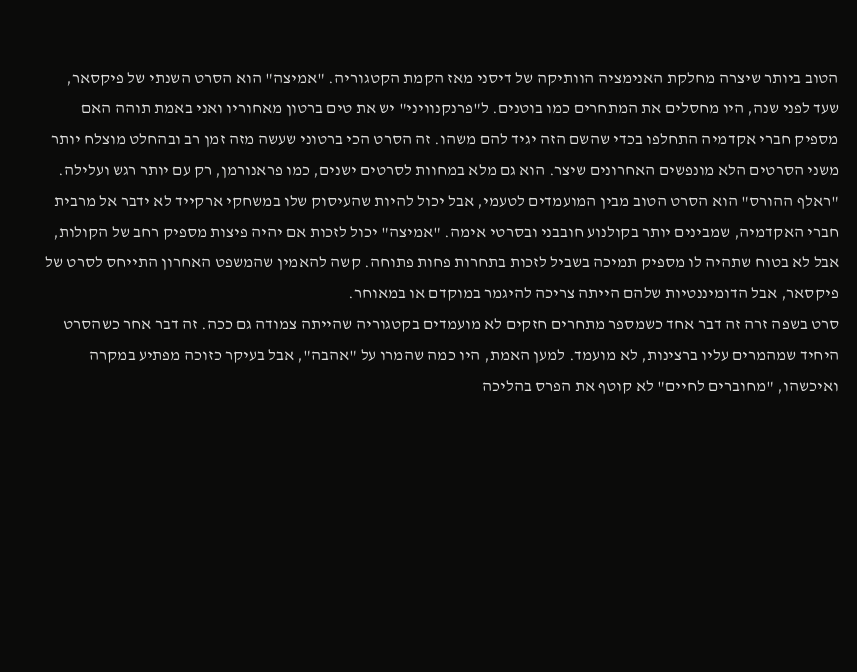הטוב ביותר שיצרה מחלקת האנימציה הוותיקה של דיסני מאז הקמת הקטגוריה. "אמיצה" הוא הסרט השנתי של פיקסאר, שעד לפני שנה, היו מחסלים את המתחרים כמו בוטנים. ל"פרנקנוויני" יש את טים ברטון מאחוריו ואני באמת תוהה האם מספיק חברי אקדמיה התחלפו בכדי שהשם הזה יגיד להם משהו. זה הסרט הכי ברטוני שעשה מזה זמן רב ובהחלט מוצלח יותר משני הסרטים הלא מונפשים האחרונים שיצר. הוא גם מלא במחוות לסרטים ישנים, כמו פראנורמן, רק עם יותר רגש ועלילה. "ראלף ההורס" הוא הסרט הטוב מבין המועמדים לטעמי, אבל יכול להיות שהעיסוק שלו במשחקי ארקייד לא ידבר אל מרבית חברי האקדמיה, שמבינים יותר בקולנוע חובבני ובסרטי אימה. "אמיצה" יכול לזכות אם יהיה פיצות מספיק רחב של הקולות, אבל לא בטוח שתהיה לו מספיק תמיכה בשביל לזכות בתחרות פחות פתוחה. קשה להאמין שהמשפט האחרון התייחס לסרט של פיקסאר, אבל הדומיננטיות שלהם הייתה צריכה להיגמר במוקדם או במאוחר.
סרט בשפה זרה זה דבר אחד כשמספר מתחרים חזקים לא מועמדים בקטגוריה שהייתה צמודה גם ככה. זה דבר אחר כשהסרט היחיד שמהמרים עליו ברצינות, לא מועמד. למען האמת, היו כמה שהמרו על "אהבה", אבל בעיקר כזוכה מפתיע במקרה ואיכשהו, "מחוברים לחיים" לא קוטף את הפרס בהליכה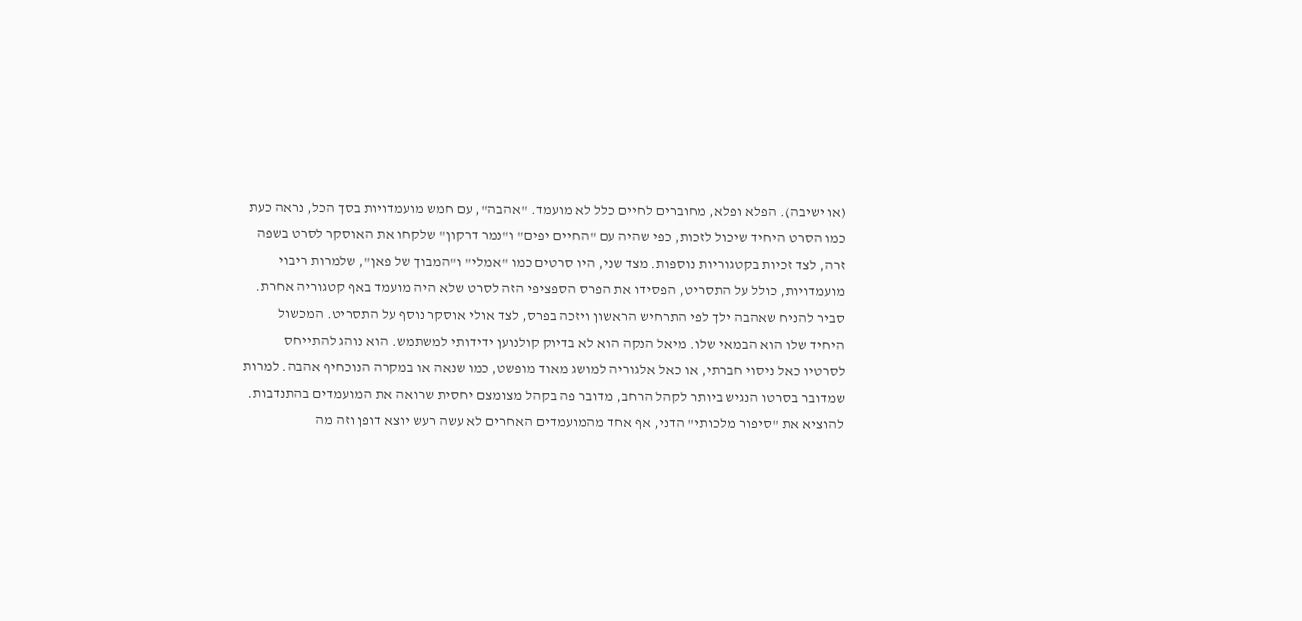(או ישיבה). הפלא ופלא, מחוברים לחיים כלל לא מועמד. "אהבה", עם חמש מועמדויות בסך הכל, נראה כעת כמו הסרט היחיד שיכול לזכות, כפי שהיה עם "החיים יפים" ו"נמר דרקון" שלקחו את האוסקר לסרט בשפה זרה, לצד זכיות בקטגוריות נוספות. מצד שני, היו סרטים כמו "אמלי" ו"המבוך של פאן", שלמרות ריבוי מועמדויות, כולל על התסריט, הפסידו את הפרס הספציפי הזה לסרט שלא היה מועמד באף קטגוריה אחרת. סביר להניח שאהבה ילך לפי התרחיש הראשון ויזכה בפרס, לצד אולי אוסקר נוסף על התסריט. המכשול היחיד שלו הוא הבמאי שלו. מיאל הנקה הוא לא בדיוק קולנוען ידידותי למשתמש. הוא נוהג להתייחס לסרטיו כאל ניסוי חברתי, או כאל אלגוריה למושג מאוד מופשט, כמו שנאה או במקרה הנוכחיף אהבה. למרות שמדובר בסרטו הנגיש ביותר לקהל הרחב, מדובר פה בקהל מצומצם יחסית שרואה את המועמדים בהתנדבות. להוציא את "סיפור מלכותי" הדני, אף אחד מהמועמדים האחרים לא עשה רעש יוצא דופן וזה מה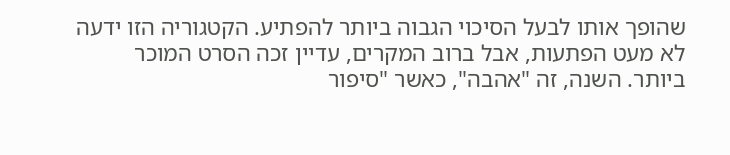שהופך אותו לבעל הסיכוי הגבוה ביותר להפתיע. הקטגוריה הזו ידעה לא מעט הפתעות, אבל ברוב המקרים, עדיין זכה הסרט המוכר ביותר. השנה, זה "אהבה", כאשר "סיפור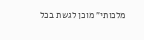מלכותי" מוכן לגשת בכל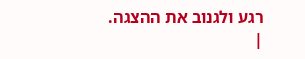רגע ולגנוב את ההצגה. |